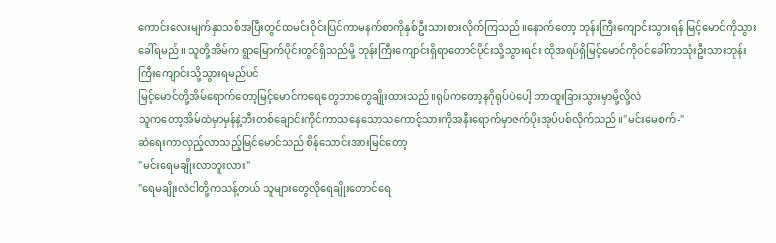ကောင်းလေးမျက်နှာသစ်အပြီးတွင်ထမင်းဝိုင်းပြင်ကာမနက်စာကိုနှစ်ဦးသားစားလိုက်ကြသည်။နောက်တော့ ဘုန်းကြီးကျောင်းသွားရန် မြင့်မောင်ကိုသွားခေါ်ရမည်။ သူတို့အိမ်က ရွာမြောက်ပိုင်းတွင်ရှိသည်မို့ ဘုန်းကြီးကျောင်းရှိရာတောင်ပိုင်းသို့သွားရင်း ထိုအရပ်ရှိမြင့်မောင်ကိုဝင်ခေါ်ကာသုံးဦးသားဘုန်းကြီးကျောင်းသို့သွားရမည်ပင်
မြင့်မောင်တို့အိမ်ရောက်တော့မြင့်မောင်ကရေတွေဘာတွေချိုးထားသည်။ရုပ်ကတော့နဂိုရုပ်ပဲပေါ့ ဘာထူးခြားသွားမှာမို့လို့လဲ
သူကတော့အိမ်ထဲမှာမှန်နဲ့ဘီးတစ်ချောင်းကိုင်ကာသနေသောသကောင့်သားကိုအနီးရောက်မှာဇက်ပိုးအုပ်ပစ်လိုက်သည်။"မင်းမေစက်-"
ဆဲရေးကာလှည့်လာသည့်မြင်မောင်သည် စိန်သောင်းအားမြင်တော့
"မင်းရေမချိုးလာဘူးလား"
"ရေမချိုးလဲငါတို့ကသန့်တယ် သူများတွေလိုရေချိုးတောင်ရေ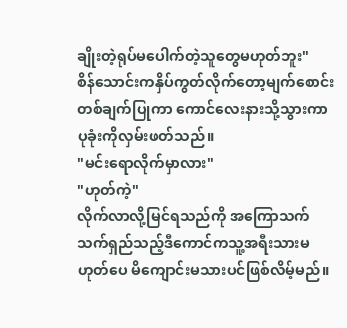ချိုးတဲ့ရုပ်မပေါက်တဲ့သူတွေမဟုတ်ဘူး"
စိန်သောင်းကနှိပ်ကွတ်လိုက်တော့မျက်စောင်းတစ်ချက်ပြုကာ ကောင်လေးနားသို့သွားကာပုခုံးကိုလှမ်းဖတ်သည်။
"မင်းရောလိုက်မှာလား"
"ဟုတ်ကဲ့"
လိုက်လာလို့မြင်ရသည်ကို အကြောသက်သက်ရှည်သည့်ဒီကောင်ကသူ့အရီးသားမဟုတ်ပေ မိကျောင်းမသားပင်ဖြစ်လိမ့်မည်။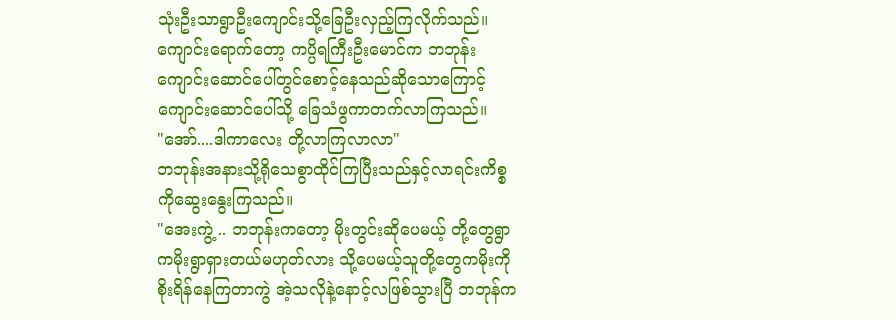သုံးဦးသာရွာဦးကျောင်းသို့ခြေဦးလှည့်ကြလိုက်သည်။ ကျောင်းရောက်တော့ ကပ္ပိရကြီးဦးမောင်က ဘဘုန်း ကျောင်းဆောင်ပေါ်တွင်စောင့်နေသည်ဆိုသောကြောင့် ကျောင်းဆောင်ပေါ်သို့ ခြေသံဖွကာတက်လာကြသည်။
"အော်....ဒါကာလေး တို့လာကြလာလာ"
ဘဘုန်းအနားသို့ရိုသေစွာထိုင်ကြပြီးသည်နှင့်လာရင်းကိစ္စကိုဆွေးနွေးကြသည်။
"အေးကွဲ့ .. ဘဘုန်းကတော့ မိုးတွင်းဆိုပေမယ့် တို့တွေရွာကမိုးရွာရှားတယ်မဟုတ်လား သို့ပေမယ့်သူတို့တွေကမိုးကိုစိုးရိန်နေကြတာကွဲ အဲ့သလိုနဲ့နောင့်လဖြစ်သွားပြီ ဘဘုန်က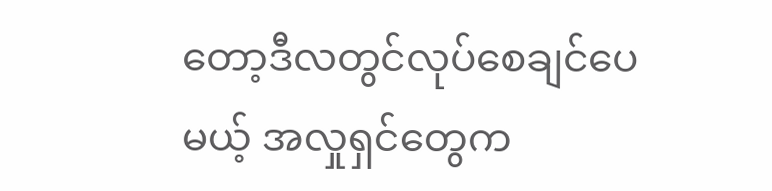တော့ဒီလတွင်လုပ်စေချင်ပေမယ့် အလှုရှင်တွေက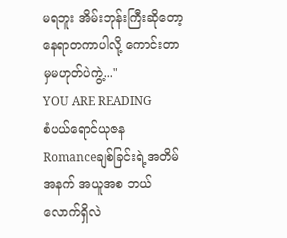မရဘူး အိမ်းဘုန်းကြီးဆိုတော့နေရာတကာပါလို့ ကောင်းတာမှမဟုတ်ပဲကွဲ့..."
YOU ARE READING
စံပယ်ရောင်ယုဇန
Romanceချစ်ခြင်းရဲ့အတိမ်အနက် အယူအစ ဘယ်လောက်ရှိလဲ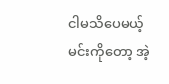ငါမသိပေမယ့် မင်းကိုတော့ အဲ့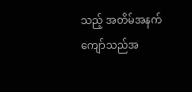သည့် အတိမ်အနက် ကျော်သည်အ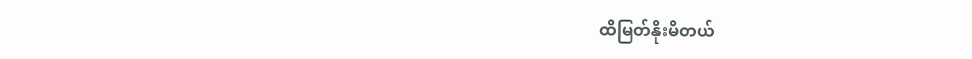ထိမြတ်နိုးမိတယ်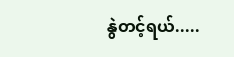နွဲတင့်ရယ်.....